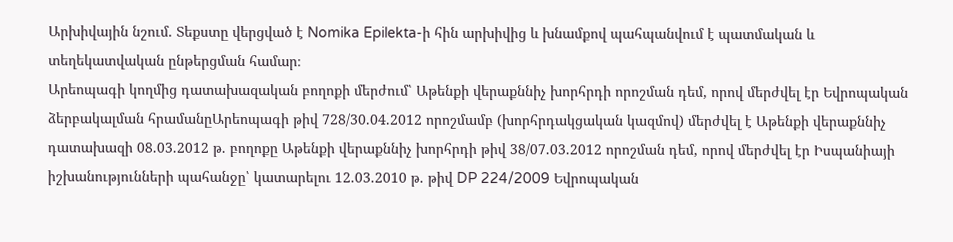Արխիվային նշում. Տեքստը վերցված է Nomika Epilekta-ի հին արխիվից և խնամքով պահպանվում է պատմական և տեղեկատվական ընթերցման համար։
Արեոպագի կողմից դատախազական բողոքի մերժում՝ Աթենքի վերաքննիչ խորհրդի որոշման դեմ, որով մերժվել էր Եվրոպական ձերբակալման հրամանըԱրեոպագի թիվ 728/30.04.2012 որոշմամբ (խորհրդակցական կազմով) մերժվել է Աթենքի վերաքննիչ դատախազի 08.03.2012 թ. բողոքը Աթենքի վերաքննիչ խորհրդի թիվ 38/07.03.2012 որոշման դեմ, որով մերժվել էր Իսպանիայի իշխանությունների պահանջը՝ կատարելու 12.03.2010 թ. թիվ DP 224/2009 Եվրոպական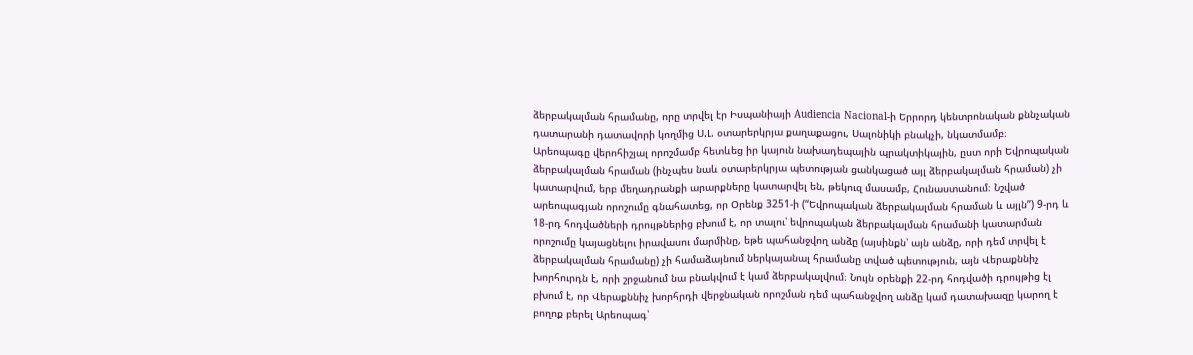ձերբակալման հրամանը, որը տրվել էր Իսպանիայի Audiencia Nacional-ի Երրորդ կենտրոնական քննչական դատարանի դատավորի կողմից Ս.Լ. օտարերկրյա քաղաքացու, Սալոնիկի բնակչի, նկատմամբ։
Արեոպագը վերոհիշյալ որոշմամբ հետևեց իր կայուն նախադեպային պրակտիկային, ըստ որի Եվրոպական ձերբակալման հրաման (ինչպես նաև օտարերկրյա պետության ցանկացած այլ ձերբակալման հրաման) չի կատարվում, երբ մեղադրանքի արարքները կատարվել են, թեկուզ մասամբ, Հունաստանում։ Նշված արեոպագյան որոշումը գնահատեց, որ Օրենք 3251-ի (“Եվրոպական ձերբակալման հրաման և այլն”) 9-րդ և 18-րդ հոդվածների դրույթներից բխում է, որ տալու՝ եվրոպական ձերբակալման հրամանի կատարման որոշումը կայացնելու իրավասու մարմինը, եթե պահանջվող անձը (այսինքն՝ այն անձը, որի դեմ տրվել է ձերբակալման հրամանը) չի համաձայնում ներկայանալ հրամանը տված պետություն, այն Վերաքննիչ խորհուրդն է, որի շրջանում նա բնակվում է կամ ձերբակալվում։ Նույն օրենքի 22-րդ հոդվածի դրույթից էլ բխում է, որ Վերաքննիչ խորհրդի վերջնական որոշման դեմ պահանջվող անձը կամ դատախազը կարող է բողոք բերել Արեոպագ՝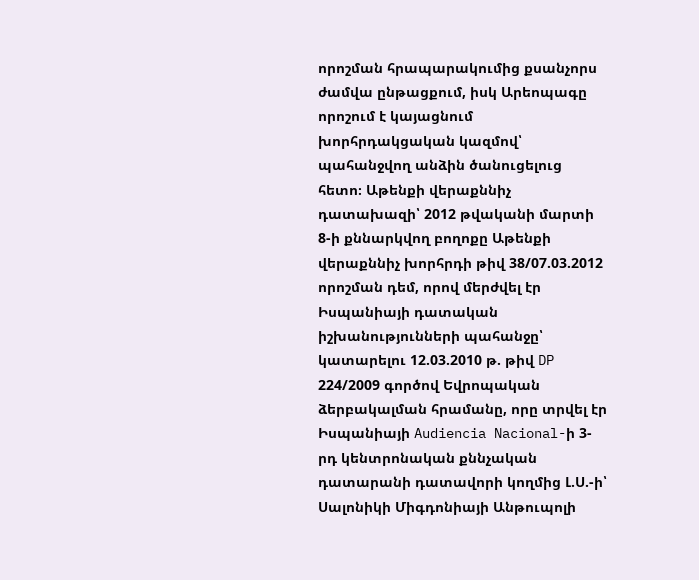որոշման հրապարակումից քսանչորս ժամվա ընթացքում, իսկ Արեոպագը որոշում է կայացնում խորհրդակցական կազմով՝ պահանջվող անձին ծանուցելուց հետո։ Աթենքի վերաքննիչ դատախազի՝ 2012 թվականի մարտի 8-ի քննարկվող բողոքը Աթենքի վերաքննիչ խորհրդի թիվ 38/07.03.2012 որոշման դեմ, որով մերժվել էր Իսպանիայի դատական իշխանությունների պահանջը՝ կատարելու 12.03.2010 թ. թիվ DP 224/2009 գործով Եվրոպական ձերբակալման հրամանը, որը տրվել էր Իսպանիայի Audiencia Nacional-ի 3-րդ կենտրոնական քննչական դատարանի դատավորի կողմից Լ.Ս.-ի՝ Սալոնիկի Միգդոնիայի Անթուպոլի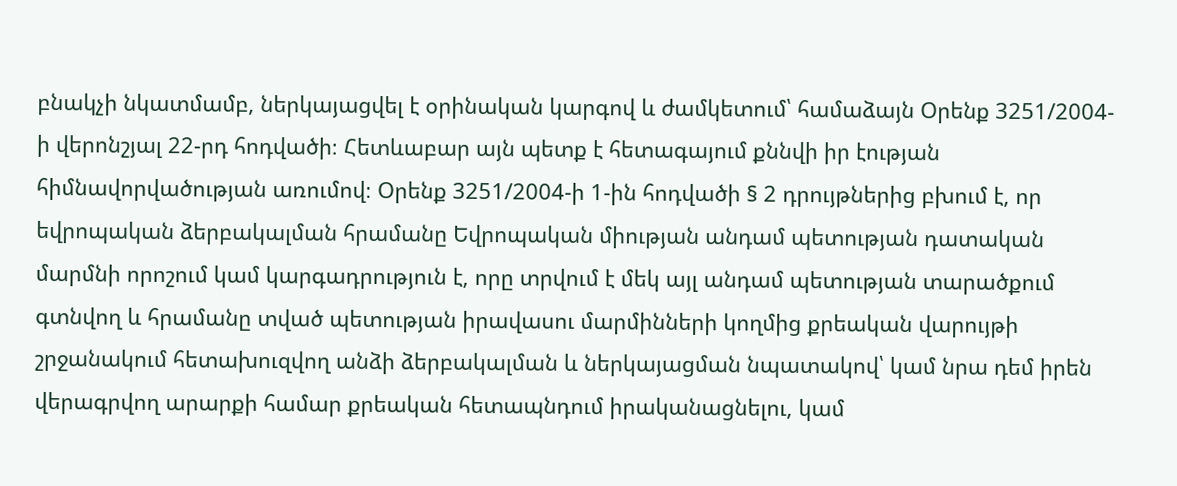բնակչի նկատմամբ, ներկայացվել է օրինական կարգով և ժամկետում՝ համաձայն Օրենք 3251/2004-ի վերոնշյալ 22-րդ հոդվածի։ Հետևաբար այն պետք է հետագայում քննվի իր էության հիմնավորվածության առումով։ Օրենք 3251/2004-ի 1-ին հոդվածի § 2 դրույթներից բխում է, որ եվրոպական ձերբակալման հրամանը Եվրոպական միության անդամ պետության դատական մարմնի որոշում կամ կարգադրություն է, որը տրվում է մեկ այլ անդամ պետության տարածքում գտնվող և հրամանը տված պետության իրավասու մարմինների կողմից քրեական վարույթի շրջանակում հետախուզվող անձի ձերբակալման և ներկայացման նպատակով՝ կամ նրա դեմ իրեն վերագրվող արարքի համար քրեական հետապնդում իրականացնելու, կամ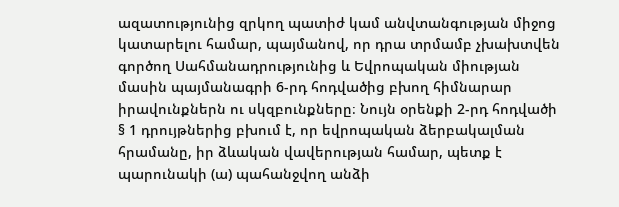ազատությունից զրկող պատիժ կամ անվտանգության միջոց կատարելու համար, պայմանով, որ դրա տրմամբ չխախտվեն գործող Սահմանադրությունից և Եվրոպական միության մասին պայմանագրի 6-րդ հոդվածից բխող հիմնարար իրավունքներն ու սկզբունքները։ Նույն օրենքի 2-րդ հոդվածի § 1 դրույթներից բխում է, որ եվրոպական ձերբակալման հրամանը, իր ձևական վավերության համար, պետք է պարունակի (ա) պահանջվող անձի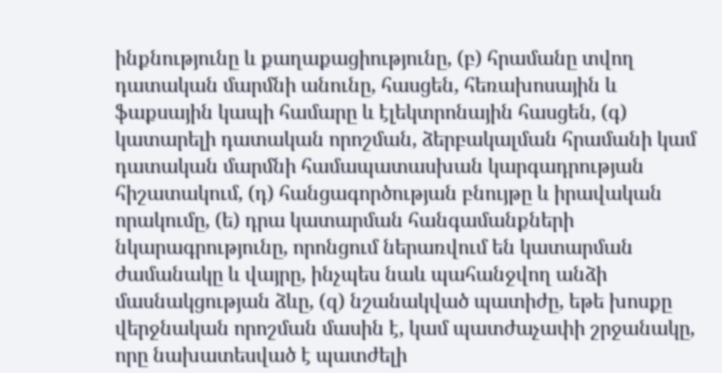ինքնությունը և քաղաքացիությունը, (բ) հրամանը տվող դատական մարմնի անունը, հասցեն, հեռախոսային և ֆաքսային կապի համարը և էլեկտրոնային հասցեն, (գ) կատարելի դատական որոշման, ձերբակալման հրամանի կամ դատական մարմնի համապատասխան կարգադրության հիշատակում, (դ) հանցագործության բնույթը և իրավական որակումը, (ե) դրա կատարման հանգամանքների նկարագրությունը, որոնցում ներառվում են կատարման ժամանակը և վայրը, ինչպես նաև պահանջվող անձի մասնակցության ձևը, (զ) նշանակված պատիժը, եթե խոսքը վերջնական որոշման մասին է, կամ պատժաչափի շրջանակը, որը նախատեսված է պատժելի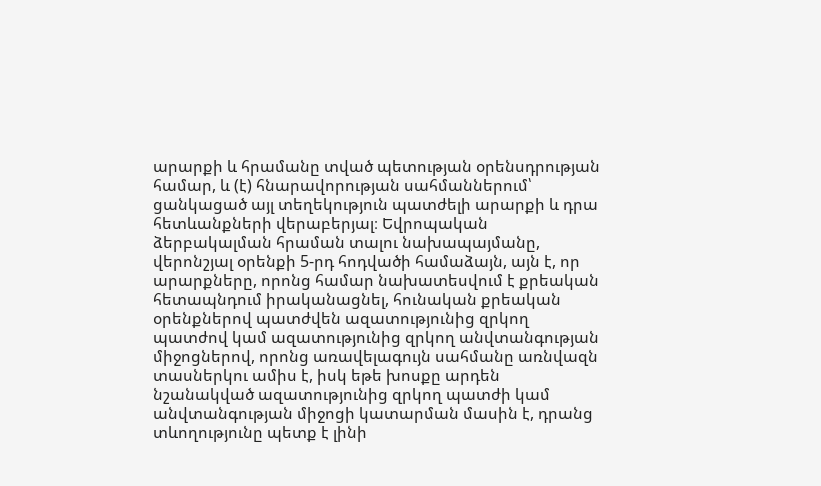արարքի և հրամանը տված պետության օրենսդրության համար, և (է) հնարավորության սահմաններում՝ ցանկացած այլ տեղեկություն պատժելի արարքի և դրա հետևանքների վերաբերյալ։ Եվրոպական ձերբակալման հրաման տալու նախապայմանը, վերոնշյալ օրենքի 5-րդ հոդվածի համաձայն, այն է, որ արարքները, որոնց համար նախատեսվում է քրեական հետապնդում իրականացնել, հունական քրեական օրենքներով պատժվեն ազատությունից զրկող պատժով կամ ազատությունից զրկող անվտանգության միջոցներով, որոնց առավելագույն սահմանը առնվազն տասներկու ամիս է, իսկ եթե խոսքը արդեն նշանակված ազատությունից զրկող պատժի կամ անվտանգության միջոցի կատարման մասին է, դրանց տևողությունը պետք է լինի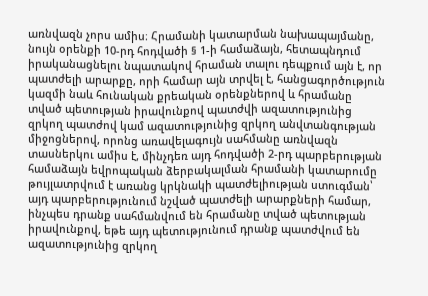առնվազն չորս ամիս։ Հրամանի կատարման նախապայմանը, նույն օրենքի 10-րդ հոդվածի § 1-ի համաձայն, հետապնդում իրականացնելու նպատակով հրաման տալու դեպքում այն է, որ պատժելի արարքը, որի համար այն տրվել է, հանցագործություն կազմի նաև հունական քրեական օրենքներով և հրամանը տված պետության իրավունքով պատժվի ազատությունից զրկող պատժով կամ ազատությունից զրկող անվտանգության միջոցներով, որոնց առավելագույն սահմանը առնվազն տասներկու ամիս է, մինչդեռ այդ հոդվածի 2-րդ պարբերության համաձայն եվրոպական ձերբակալման հրամանի կատարումը թույլատրվում է առանց կրկնակի պատժելիության ստուգման՝ այդ պարբերությունում նշված պատժելի արարքների համար, ինչպես դրանք սահմանվում են հրամանը տված պետության իրավունքով, եթե այդ պետությունում դրանք պատժվում են ազատությունից զրկող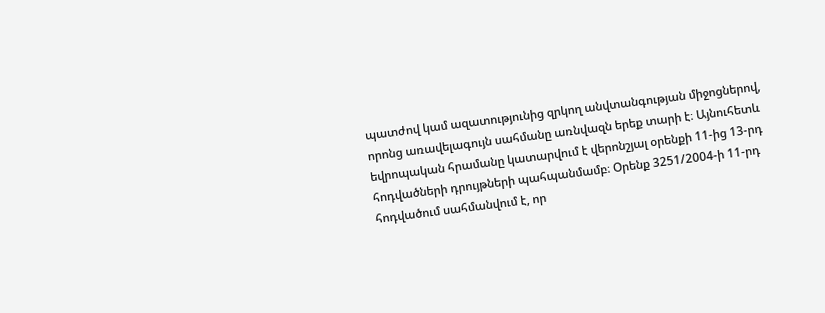պատժով կամ ազատությունից զրկող անվտանգության միջոցներով, որոնց առավելագույն սահմանը առնվազն երեք տարի է։ Այնուհետև եվրոպական հրամանը կատարվում է վերոնշյալ օրենքի 11-ից 13-րդ հոդվածների դրույթների պահպանմամբ։ Օրենք 3251/2004-ի 11-րդ հոդվածում սահմանվում է, որ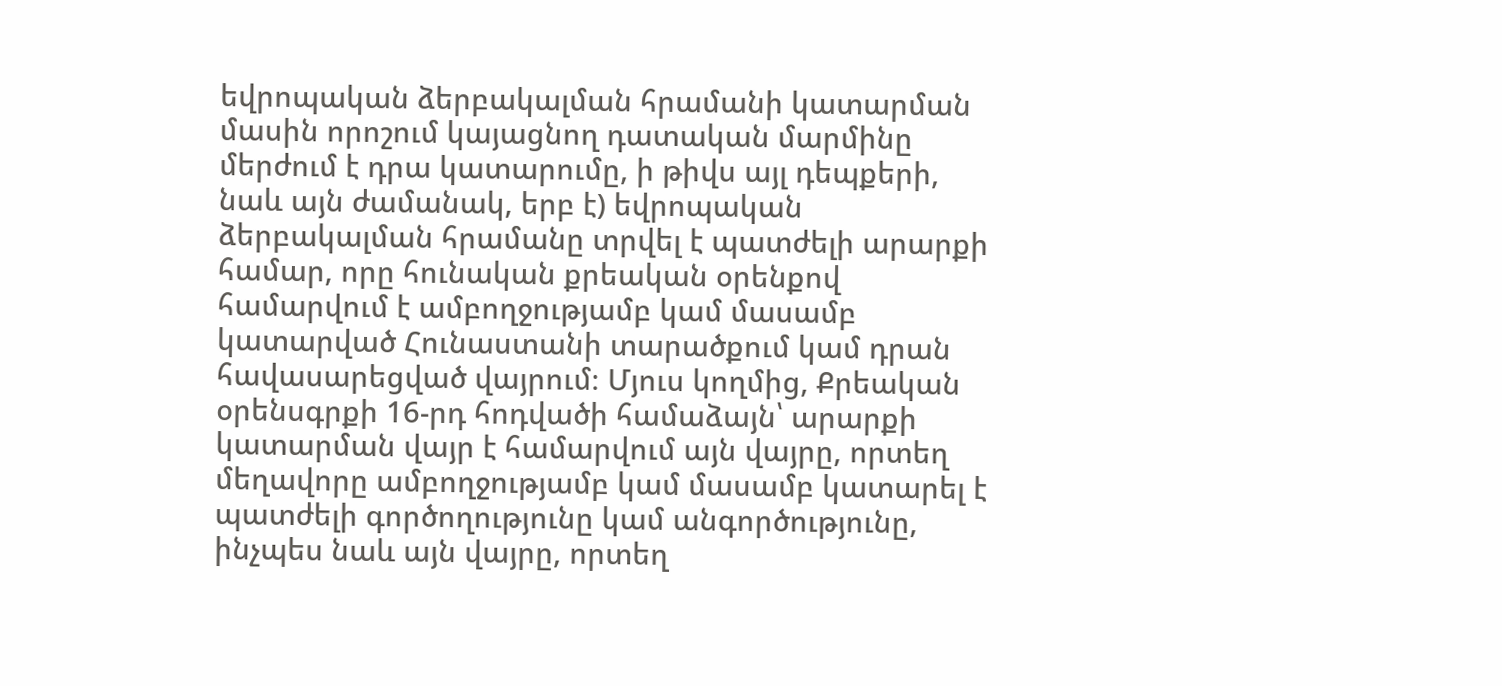եվրոպական ձերբակալման հրամանի կատարման մասին որոշում կայացնող դատական մարմինը մերժում է դրա կատարումը, ի թիվս այլ դեպքերի, նաև այն ժամանակ, երբ է) եվրոպական ձերբակալման հրամանը տրվել է պատժելի արարքի համար, որը հունական քրեական օրենքով համարվում է ամբողջությամբ կամ մասամբ կատարված Հունաստանի տարածքում կամ դրան հավասարեցված վայրում։ Մյուս կողմից, Քրեական օրենսգրքի 16-րդ հոդվածի համաձայն՝ արարքի կատարման վայր է համարվում այն վայրը, որտեղ մեղավորը ամբողջությամբ կամ մասամբ կատարել է պատժելի գործողությունը կամ անգործությունը, ինչպես նաև այն վայրը, որտեղ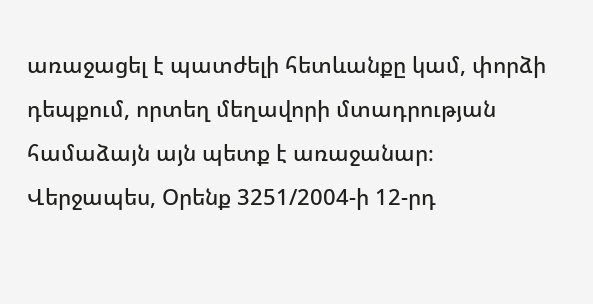առաջացել է պատժելի հետևանքը կամ, փորձի դեպքում, որտեղ մեղավորի մտադրության համաձայն այն պետք է առաջանար։ Վերջապես, Օրենք 3251/2004-ի 12-րդ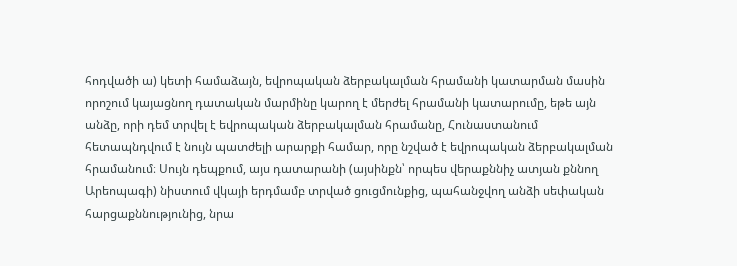հոդվածի ա) կետի համաձայն, եվրոպական ձերբակալման հրամանի կատարման մասին որոշում կայացնող դատական մարմինը կարող է մերժել հրամանի կատարումը, եթե այն անձը, որի դեմ տրվել է եվրոպական ձերբակալման հրամանը, Հունաստանում հետապնդվում է նույն պատժելի արարքի համար, որը նշված է եվրոպական ձերբակալման հրամանում։ Սույն դեպքում, այս դատարանի (այսինքն՝ որպես վերաքննիչ ատյան քննող Արեոպագի) նիստում վկայի երդմամբ տրված ցուցմունքից, պահանջվող անձի սեփական հարցաքննությունից, նրա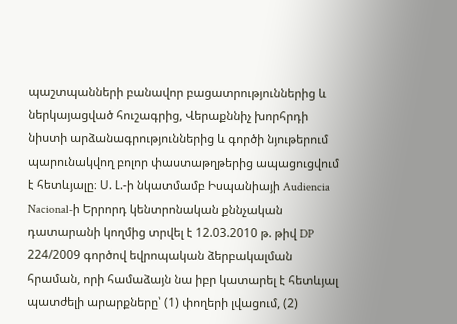պաշտպանների բանավոր բացատրություններից և ներկայացված հուշագրից, Վերաքննիչ խորհրդի նիստի արձանագրություններից և գործի նյութերում պարունակվող բոլոր փաստաթղթերից ապացուցվում է հետևյալը։ Ս. Լ.-ի նկատմամբ Իսպանիայի Audiencia Nacional-ի Երրորդ կենտրոնական քննչական դատարանի կողմից տրվել է 12.03.2010 թ. թիվ DP 224/2009 գործով եվրոպական ձերբակալման հրաման, որի համաձայն նա իբր կատարել է հետևյալ պատժելի արարքները՝ (1) փողերի լվացում, (2)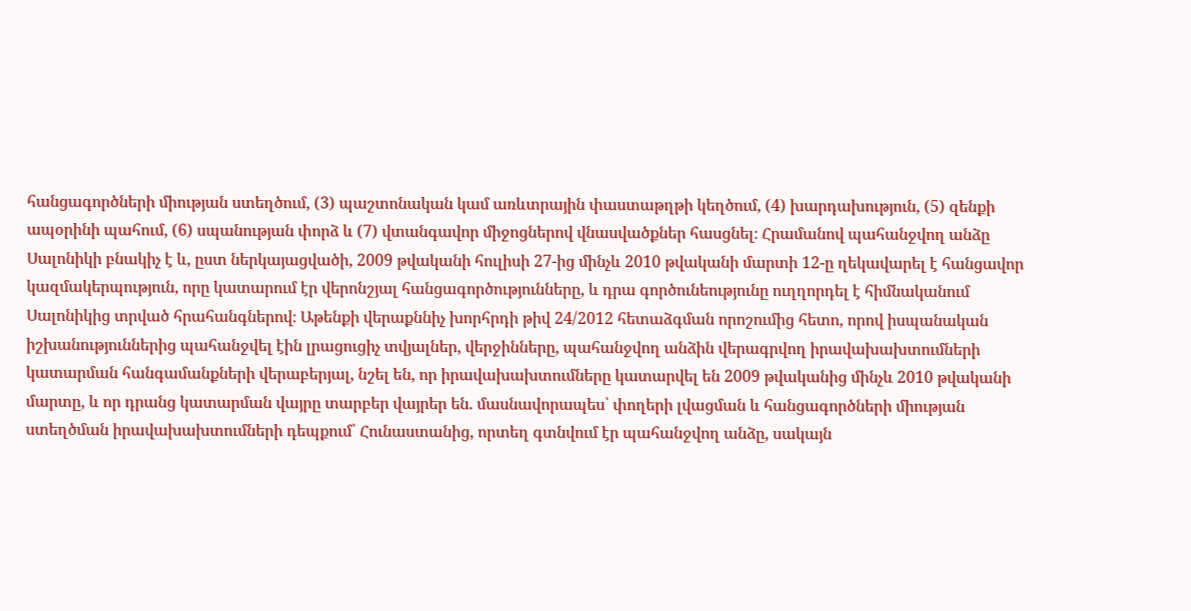հանցագործների միության ստեղծում, (3) պաշտոնական կամ առևտրային փաստաթղթի կեղծում, (4) խարդախություն, (5) զենքի ապօրինի պահում, (6) սպանության փորձ և (7) վտանգավոր միջոցներով վնասվածքներ հասցնել։ Հրամանով պահանջվող անձը Սալոնիկի բնակիչ է և, ըստ ներկայացվածի, 2009 թվականի հուլիսի 27-ից մինչև 2010 թվականի մարտի 12-ը ղեկավարել է հանցավոր կազմակերպություն, որը կատարում էր վերոնշյալ հանցագործությունները, և դրա գործունեությունը ուղղորդել է հիմնականում Սալոնիկից տրված հրահանգներով։ Աթենքի վերաքննիչ խորհրդի թիվ 24/2012 հետաձգման որոշումից հետո, որով իսպանական իշխանություններից պահանջվել էին լրացուցիչ տվյալներ, վերջինները, պահանջվող անձին վերագրվող իրավախախտումների կատարման հանգամանքների վերաբերյալ, նշել են, որ իրավախախտումները կատարվել են 2009 թվականից մինչև 2010 թվականի մարտը, և որ դրանց կատարման վայրը տարբեր վայրեր են. մասնավորապես՝ փողերի լվացման և հանցագործների միության ստեղծման իրավախախտումների դեպքում՝ Հունաստանից, որտեղ գտնվում էր պահանջվող անձը, սակայն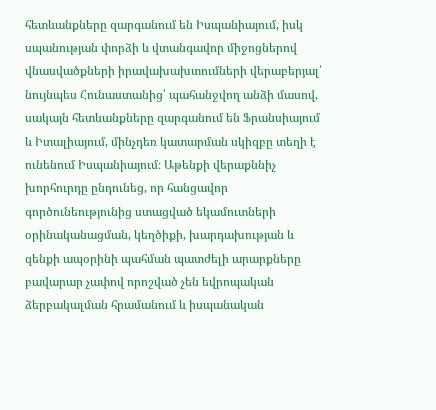հետևանքները զարգանում են Իսպանիայում, իսկ սպանության փորձի և վտանգավոր միջոցներով վնասվածքների իրավախախտումների վերաբերյալ՝ նույնպես Հունաստանից՝ պահանջվող անձի մասով, սակայն հետևանքները զարգանում են Ֆրանսիայում և Իտալիայում, մինչդեռ կատարման սկիզբը տեղի է ունենում Իսպանիայում։ Աթենքի վերաքննիչ խորհուրդը ընդունեց, որ հանցավոր գործունեությունից ստացված եկամուտների օրինականացման, կեղծիքի, խարդախության և զենքի ապօրինի պահման պատժելի արարքները բավարար չափով որոշված չեն եվրոպական ձերբակալման հրամանում և իսպանական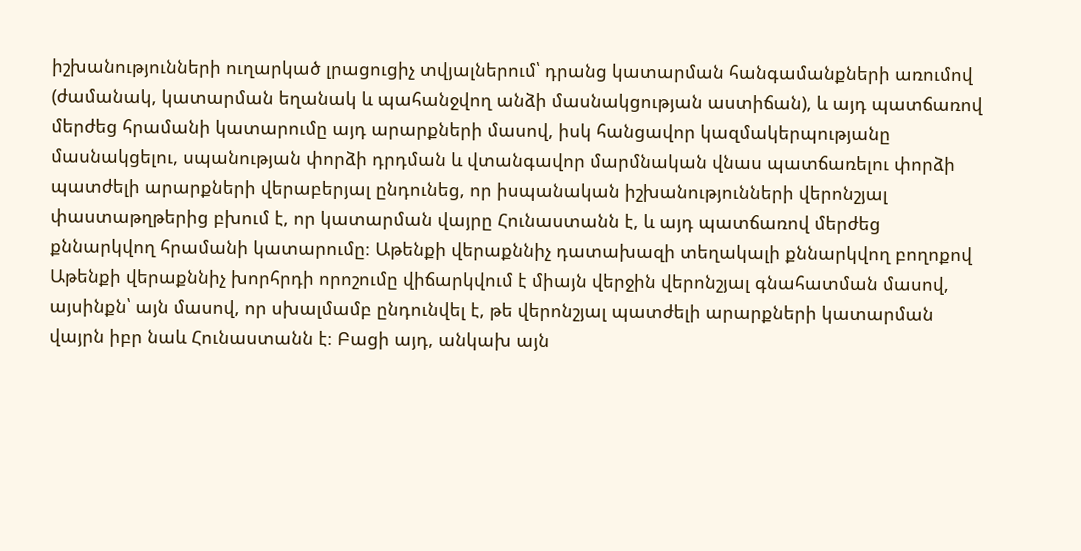իշխանությունների ուղարկած լրացուցիչ տվյալներում՝ դրանց կատարման հանգամանքների առումով (ժամանակ, կատարման եղանակ և պահանջվող անձի մասնակցության աստիճան), և այդ պատճառով մերժեց հրամանի կատարումը այդ արարքների մասով, իսկ հանցավոր կազմակերպությանը մասնակցելու, սպանության փորձի դրդման և վտանգավոր մարմնական վնաս պատճառելու փորձի պատժելի արարքների վերաբերյալ ընդունեց, որ իսպանական իշխանությունների վերոնշյալ փաստաթղթերից բխում է, որ կատարման վայրը Հունաստանն է, և այդ պատճառով մերժեց քննարկվող հրամանի կատարումը։ Աթենքի վերաքննիչ դատախազի տեղակալի քննարկվող բողոքով Աթենքի վերաքննիչ խորհրդի որոշումը վիճարկվում է միայն վերջին վերոնշյալ գնահատման մասով, այսինքն՝ այն մասով, որ սխալմամբ ընդունվել է, թե վերոնշյալ պատժելի արարքների կատարման վայրն իբր նաև Հունաստանն է։ Բացի այդ, անկախ այն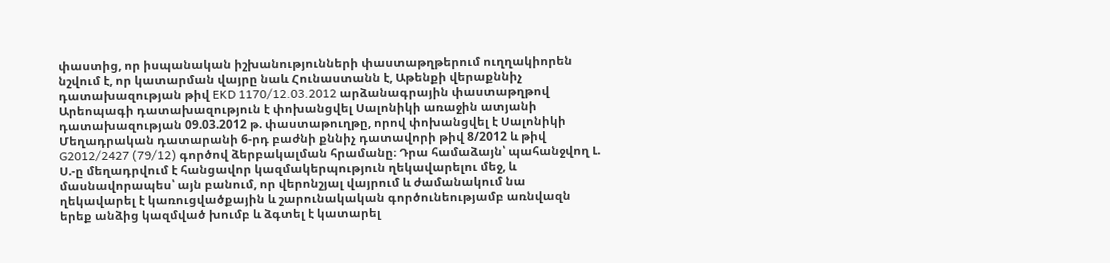փաստից, որ իսպանական իշխանությունների փաստաթղթերում ուղղակիորեն նշվում է, որ կատարման վայրը նաև Հունաստանն է, Աթենքի վերաքննիչ դատախազության թիվ EKD 1170/12.03.2012 արձանագրային փաստաթղթով Արեոպագի դատախազություն է փոխանցվել Սալոնիկի առաջին ատյանի դատախազության 09.03.2012 թ. փաստաթուղթը, որով փոխանցվել է Սալոնիկի Մեղադրական դատարանի 6-րդ բաժնի քննիչ դատավորի թիվ 8/2012 և թիվ G2012/2427 (79/12) գործով ձերբակալման հրամանը։ Դրա համաձայն՝ պահանջվող Լ. Ս.-ը մեղադրվում է հանցավոր կազմակերպություն ղեկավարելու մեջ, և մասնավորապես՝ այն բանում, որ վերոնշյալ վայրում և ժամանակում նա ղեկավարել է կառուցվածքային և շարունակական գործունեությամբ առնվազն երեք անձից կազմված խումբ և ձգտել է կատարել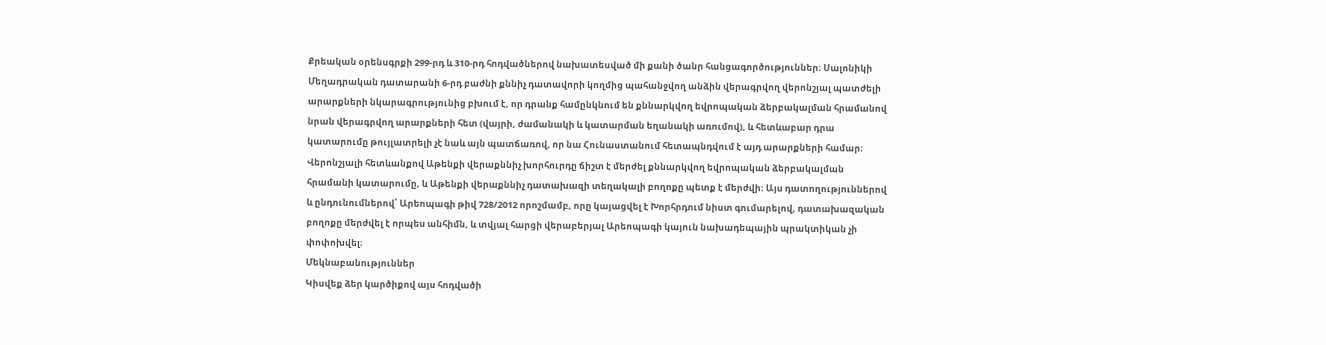Քրեական օրենսգրքի 299-րդ և 310-րդ հոդվածներով նախատեսված մի քանի ծանր հանցագործություններ։ Սալոնիկի Մեղադրական դատարանի 6-րդ բաժնի քննիչ դատավորի կողմից պահանջվող անձին վերագրվող վերոնշյալ պատժելի արարքների նկարագրությունից բխում է, որ դրանք համընկնում են քննարկվող եվրոպական ձերբակալման հրամանով նրան վերագրվող արարքների հետ (վայրի, ժամանակի և կատարման եղանակի առումով), և հետևաբար դրա կատարումը թույլատրելի չէ նաև այն պատճառով, որ նա Հունաստանում հետապնդվում է այդ արարքների համար։ Վերոնշյալի հետևանքով Աթենքի վերաքննիչ խորհուրդը ճիշտ է մերժել քննարկվող եվրոպական ձերբակալման հրամանի կատարումը, և Աթենքի վերաքննիչ դատախազի տեղակալի բողոքը պետք է մերժվի։ Այս դատողություններով և ընդունումներով՝ Արեոպագի թիվ 728/2012 որոշմամբ, որը կայացվել է Խորհրդում նիստ գումարելով, դատախազական բողոքը մերժվել է որպես անհիմն, և տվյալ հարցի վերաբերյալ Արեոպագի կայուն նախադեպային պրակտիկան չի փոփոխվել։
Մեկնաբանություններ
Կիսվեք ձեր կարծիքով այս հոդվածի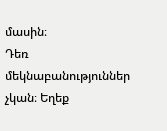մասին։
Դեռ մեկնաբանություններ չկան։ Եղեք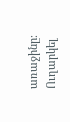առաջինը։
Ուղարկել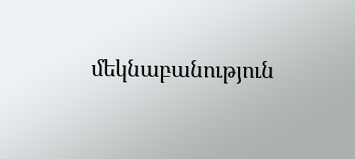մեկնաբանություն